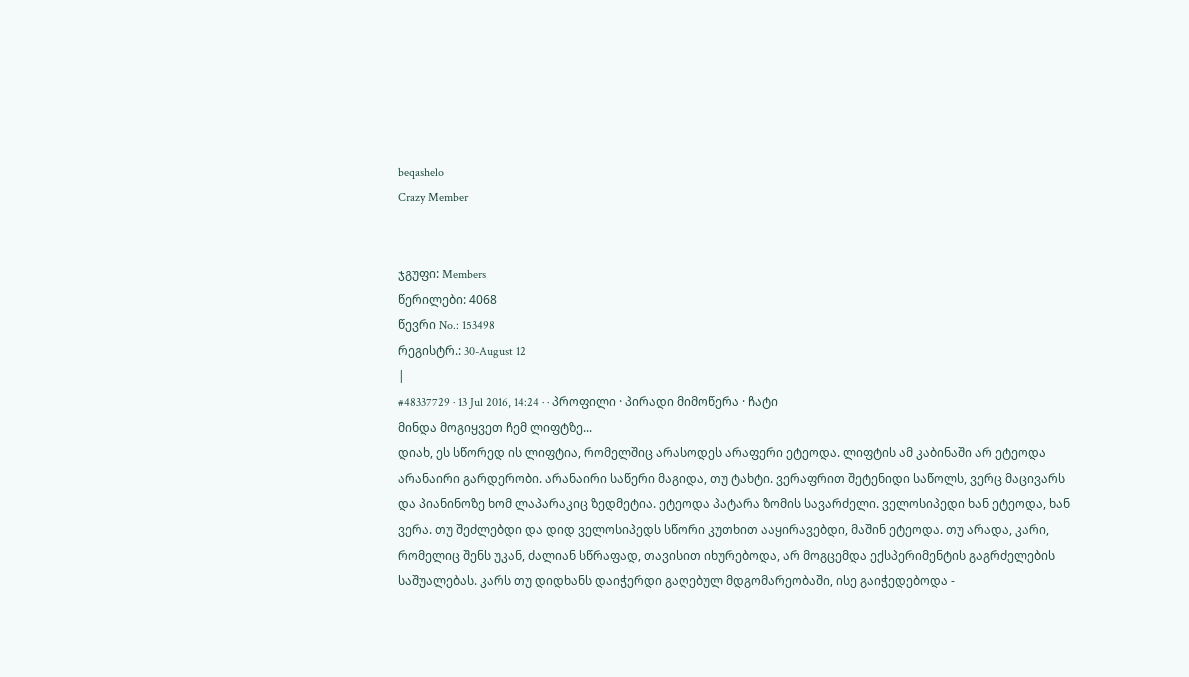beqashelo
Crazy Member


ჯგუფი: Members
წერილები: 4068
წევრი No.: 153498
რეგისტრ.: 30-August 12
|
#48337729 · 13 Jul 2016, 14:24 · · პროფილი · პირადი მიმოწერა · ჩატი
მინდა მოგიყვეთ ჩემ ლიფტზე...
დიახ, ეს სწორედ ის ლიფტია, რომელშიც არასოდეს არაფერი ეტეოდა. ლიფტის ამ კაბინაში არ ეტეოდა არანაირი გარდერობი. არანაირი საწერი მაგიდა, თუ ტახტი. ვერაფრით შეტენიდი საწოლს, ვერც მაცივარს და პიანინოზე ხომ ლაპარაკიც ზედმეტია. ეტეოდა პატარა ზომის სავარძელი. ველოსიპედი ხან ეტეოდა, ხან ვერა. თუ შეძლებდი და დიდ ველოსიპედს სწორი კუთხით ააყირავებდი, მაშინ ეტეოდა. თუ არადა, კარი, რომელიც შენს უკან, ძალიან სწრაფად, თავისით იხურებოდა, არ მოგცემდა ექსპერიმენტის გაგრძელების საშუალებას. კარს თუ დიდხანს დაიჭერდი გაღებულ მდგომარეობაში, ისე გაიჭედებოდა -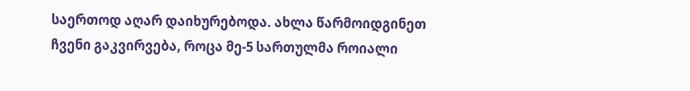საერთოდ აღარ დაიხურებოდა. ახლა წარმოიდგინეთ ჩვენი გაკვირვება, როცა მე-5 სართულმა როიალი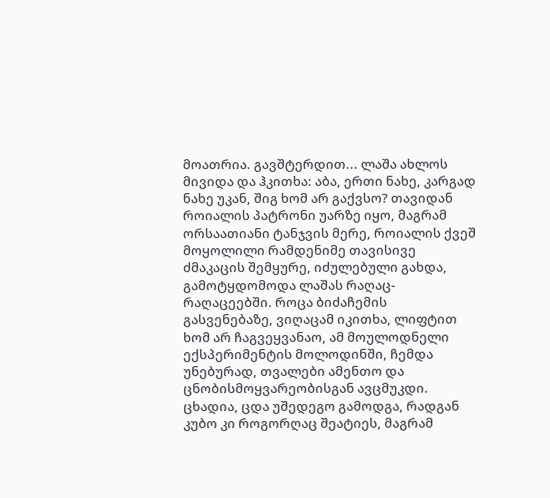მოათრია. გავშტერდით... ლაშა ახლოს მივიდა და ჰკითხა: აბა, ერთი ნახე, კარგად ნახე უკან, შიგ ხომ არ გაქვსო? თავიდან როიალის პატრონი უარზე იყო, მაგრამ ორსაათიანი ტანჯვის მერე, როიალის ქვეშ მოყოლილი რამდენიმე თავისივე ძმაკაცის შემყურე, იძულებული გახდა, გამოტყდომოდა ლაშას რაღაც-რაღაცეებში. როცა ბიძაჩემის გასვენებაზე, ვიღაცამ იკითხა, ლიფტით ხომ არ ჩაგვეყვანაო, ამ მოულოდნელი ექსპერიმენტის მოლოდინში, ჩემდა უნებურად, თვალები ამენთო და ცნობისმოყვარეობისგან ავცმუკდი. ცხადია, ცდა უშედეგო გამოდგა, რადგან კუბო კი როგორღაც შეატიეს, მაგრამ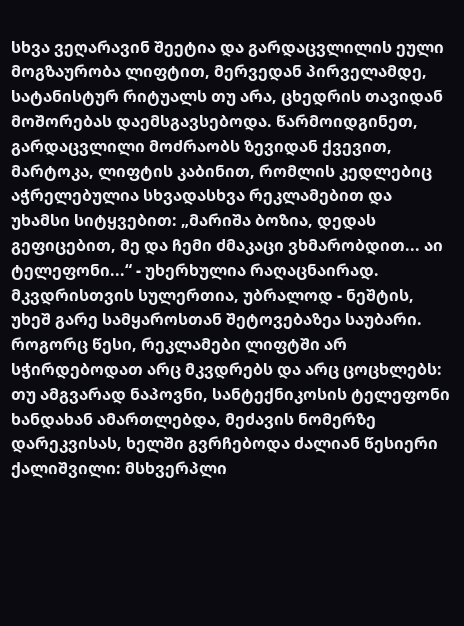სხვა ვეღარავინ შეეტია და გარდაცვლილის ეული მოგზაურობა ლიფტით, მერვედან პირველამდე, სატანისტურ რიტუალს თუ არა, ცხედრის თავიდან მოშორებას დაემსგავსებოდა. წარმოიდგინეთ, გარდაცვლილი მოძრაობს ზევიდან ქვევით, მარტოკა, ლიფტის კაბინით, რომლის კედლებიც აჭრელებულია სხვადასხვა რეკლამებით და უხამსი სიტყვებით: „მარიშა ბოზია, დედას გეფიცებით, მე და ჩემი ძმაკაცი ვხმარობდით... აი ტელეფონი...“ - უხერხულია რაღაცნაირად. მკვდრისთვის სულერთია, უბრალოდ - ნეშტის, უხეშ გარე სამყაროსთან შეტოვებაზეა საუბარი. როგორც წესი, რეკლამები ლიფტში არ სჭირდებოდათ არც მკვდრებს და არც ცოცხლებს: თუ ამგვარად ნაპოვნი, სანტექნიკოსის ტელეფონი ხანდახან ამართლებდა, მეძავის ნომერზე დარეკვისას, ხელში გვრჩებოდა ძალიან წესიერი ქალიშვილი: მსხვერპლი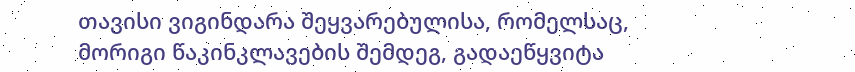თავისი ვიგინდარა შეყვარებულისა, რომელსაც, მორიგი წაკინკლავების შემდეგ, გადაეწყვიტა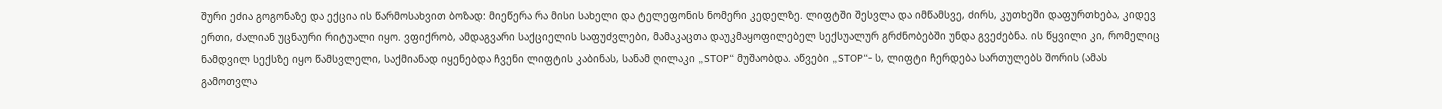შური ეძია გოგონაზე და ექცია ის წარმოსახვით ბოზად: მიეწერა რა მისი სახელი და ტელეფონის ნომერი კედელზე. ლიფტში შესვლა და იმწამსვე, ძირს, კუთხეში დაფურთხება, კიდევ ერთი, ძალიან უცნაური რიტუალი იყო. ვფიქრობ, ამდაგვარი საქციელის საფუძვლები, მამაკაცთა დაუკმაყოფილებელ სექსუალურ გრძნობებში უნდა გვეძებნა. ის წყვილი კი, რომელიც ნამდვილ სექსზე იყო წამსვლელი, საქმიანად იყენებდა ჩვენი ლიფტის კაბინას, სანამ ღილაკი „STOP“ მუშაობდა. აწვები „STOP“- ს, ლიფტი ჩერდება სართულებს შორის (ამას გამოთვლა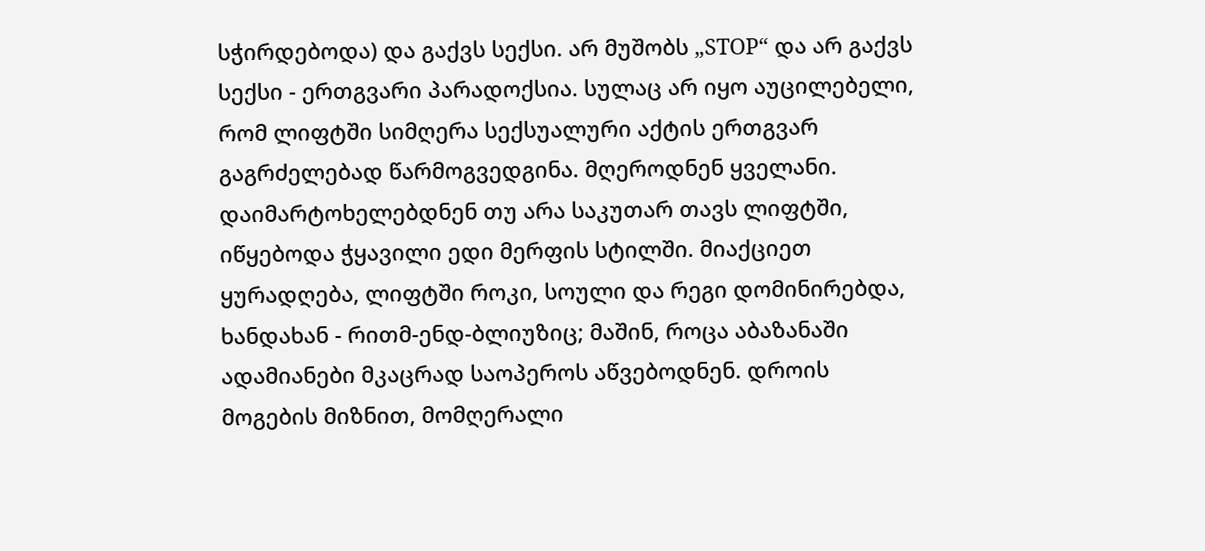სჭირდებოდა) და გაქვს სექსი. არ მუშობს „STOP“ და არ გაქვს სექსი - ერთგვარი პარადოქსია. სულაც არ იყო აუცილებელი, რომ ლიფტში სიმღერა სექსუალური აქტის ერთგვარ გაგრძელებად წარმოგვედგინა. მღეროდნენ ყველანი. დაიმარტოხელებდნენ თუ არა საკუთარ თავს ლიფტში, იწყებოდა ჭყავილი ედი მერფის სტილში. მიაქციეთ ყურადღება, ლიფტში როკი, სოული და რეგი დომინირებდა, ხანდახან - რითმ-ენდ-ბლიუზიც; მაშინ, როცა აბაზანაში ადამიანები მკაცრად საოპეროს აწვებოდნენ. დროის მოგების მიზნით, მომღერალი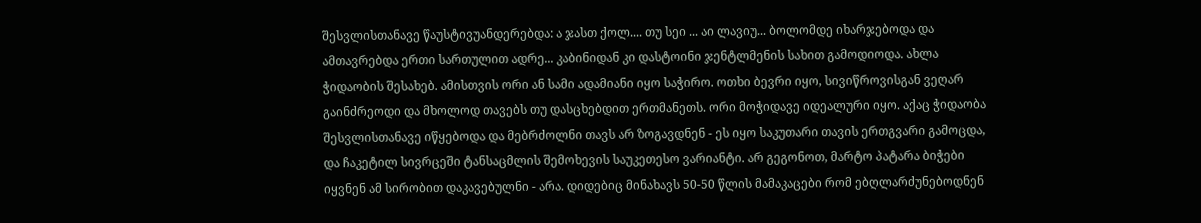შესვლისთანავე წაუსტივუანდერებდა: ა ჯასთ ქოლ.... თუ სეი ... აი ლავიუ... ბოლომდე იხარჯებოდა და ამთავრებდა ერთი სართულით ადრე... კაბინიდან კი დასტოინი ჯენტლმენის სახით გამოდიოდა. ახლა ჭიდაობის შესახებ. ამისთვის ორი ან სამი ადამიანი იყო საჭირო. ოთხი ბევრი იყო, სივიწროვისგან ვეღარ გაინძრეოდი და მხოლოდ თავებს თუ დასცხებდით ერთმანეთს. ორი მოჭიდავე იდეალური იყო. აქაც ჭიდაობა შესვლისთანავე იწყებოდა და მებრძოლნი თავს არ ზოგავდნენ - ეს იყო საკუთარი თავის ერთგვარი გამოცდა, და ჩაკეტილ სივრცეში ტანსაცმლის შემოხევის საუკეთესო ვარიანტი. არ გეგონოთ, მარტო პატარა ბიჭები იყვნენ ამ სირობით დაკავებულნი - არა. დიდებიც მინახავს 50-50 წლის მამაკაცები რომ ებღლარძუნებოდნენ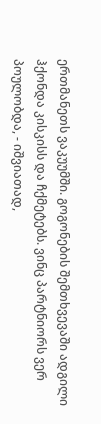ერთმანეთს ვაკუუმში. გოგონების შემთხვევაში ადგილი ჰქონდა კისკისს და ჩქმეტებს. ვინც პარტნიორს ვერ პოულობდა, - იშვიათად,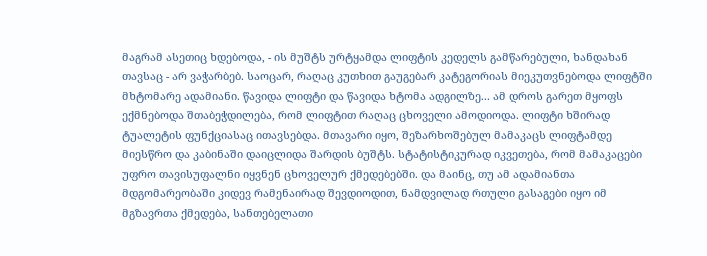მაგრამ ასეთიც ხდებოდა, - ის მუშტს ურტყამდა ლიფტის კედელს გამწარებული, ხანდახან თავსაც - არ ვაჭარბებ. საოცარ, რაღაც კუთხით გაუგებარ კატეგორიას მიეკუთვნებოდა ლიფტში მხტომარე ადამიანი. წავიდა ლიფტი და წავიდა ხტომა ადგილზე... ამ დროს გარეთ მყოფს ექმნებოდა შთაბეჭდილება, რომ ლიფტით რაღაც ცხოველი ამოდიოდა. ლიფტი ხშირად ტუალეტის ფუნქციასაც ითავსებდა. მთავარი იყო, შეზარხოშებულ მამაკაცს ლიფტამდე მიესწრო და კაბინაში დაიცლიდა შარდის ბუშტს. სტატისტიკურად იკვეთება, რომ მამაკაცები უფრო თავისუფალნი იყვნენ ცხოველურ ქმედებებში. და მაინც, თუ ამ ადამიანთა მდგომარეობაში კიდევ რამენაირად შევდიოდით, ნამდვილად რთული გასაგები იყო იმ მგზავრთა ქმედება, სანთებელათი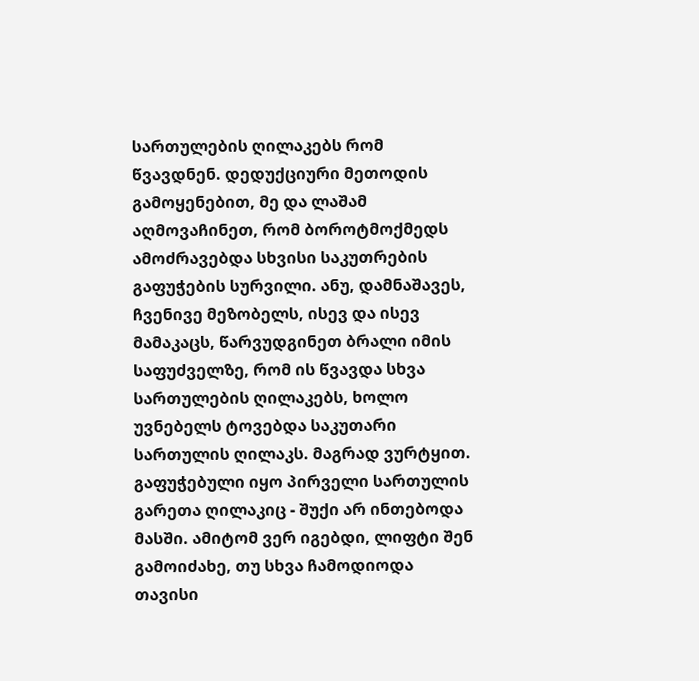სართულების ღილაკებს რომ წვავდნენ. დედუქციური მეთოდის გამოყენებით, მე და ლაშამ აღმოვაჩინეთ, რომ ბოროტმოქმედს ამოძრავებდა სხვისი საკუთრების გაფუჭების სურვილი. ანუ, დამნაშავეს, ჩვენივე მეზობელს, ისევ და ისევ მამაკაცს, წარვუდგინეთ ბრალი იმის საფუძველზე, რომ ის წვავდა სხვა სართულების ღილაკებს, ხოლო უვნებელს ტოვებდა საკუთარი სართულის ღილაკს. მაგრად ვურტყით. გაფუჭებული იყო პირველი სართულის გარეთა ღილაკიც - შუქი არ ინთებოდა მასში. ამიტომ ვერ იგებდი, ლიფტი შენ გამოიძახე, თუ სხვა ჩამოდიოდა თავისი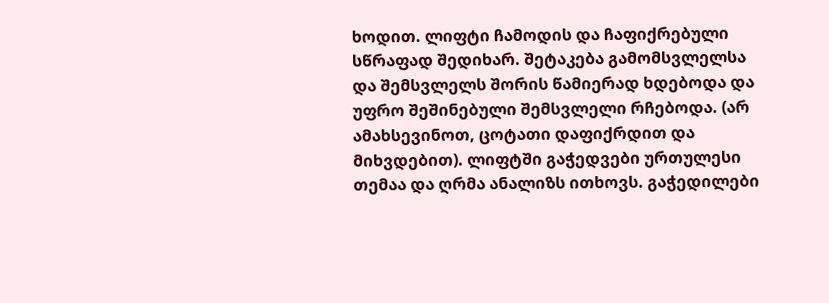ხოდით. ლიფტი ჩამოდის და ჩაფიქრებული სწრაფად შედიხარ. შეტაკება გამომსვლელსა და შემსვლელს შორის წამიერად ხდებოდა და უფრო შეშინებული შემსვლელი რჩებოდა. (არ ამახსევინოთ, ცოტათი დაფიქრდით და მიხვდებით). ლიფტში გაჭედვები ურთულესი თემაა და ღრმა ანალიზს ითხოვს. გაჭედილები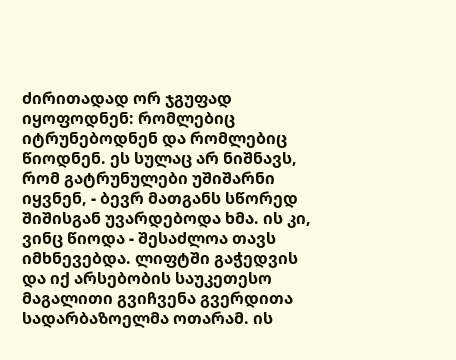ძირითადად ორ ჯგუფად იყოფოდნენ: რომლებიც იტრუნებოდნენ და რომლებიც წიოდნენ. ეს სულაც არ ნიშნავს, რომ გატრუნულები უშიშარნი იყვნენ, - ბევრ მათგანს სწორედ შიშისგან უვარდებოდა ხმა. ის კი, ვინც წიოდა - შესაძლოა თავს იმხნევებდა. ლიფტში გაჭედვის და იქ არსებობის საუკეთესო მაგალითი გვიჩვენა გვერდითა სადარბაზოელმა ოთარამ. ის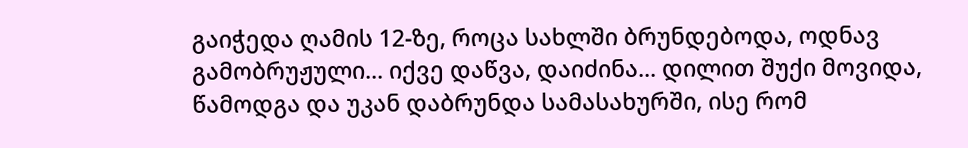გაიჭედა ღამის 12-ზე, როცა სახლში ბრუნდებოდა, ოდნავ გამობრუჟული... იქვე დაწვა, დაიძინა... დილით შუქი მოვიდა, წამოდგა და უკან დაბრუნდა სამასახურში, ისე რომ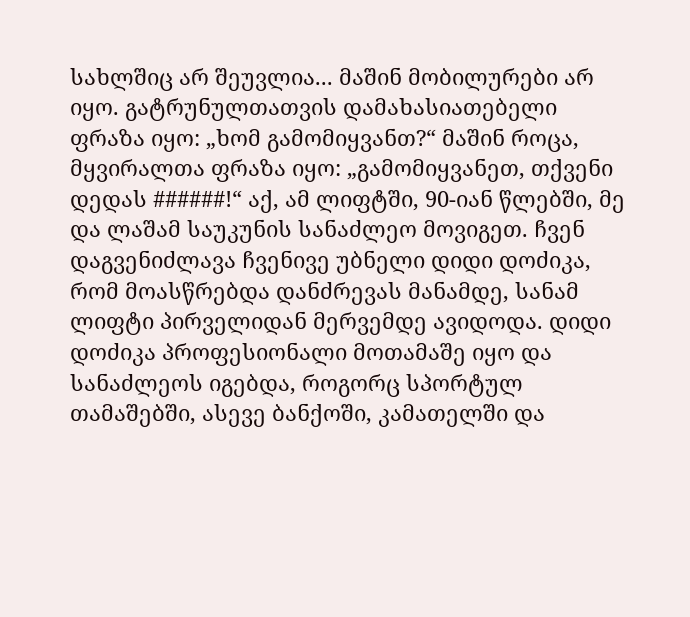სახლშიც არ შეუვლია... მაშინ მობილურები არ იყო. გატრუნულთათვის დამახასიათებელი ფრაზა იყო: „ხომ გამომიყვანთ?“ მაშინ როცა, მყვირალთა ფრაზა იყო: „გამომიყვანეთ, თქვენი დედას ######!“ აქ, ამ ლიფტში, 90-იან წლებში, მე და ლაშამ საუკუნის სანაძლეო მოვიგეთ. ჩვენ დაგვენიძლავა ჩვენივე უბნელი დიდი დოძიკა, რომ მოასწრებდა დანძრევას მანამდე, სანამ ლიფტი პირველიდან მერვემდე ავიდოდა. დიდი დოძიკა პროფესიონალი მოთამაშე იყო და სანაძლეოს იგებდა, როგორც სპორტულ თამაშებში, ასევე ბანქოში, კამათელში და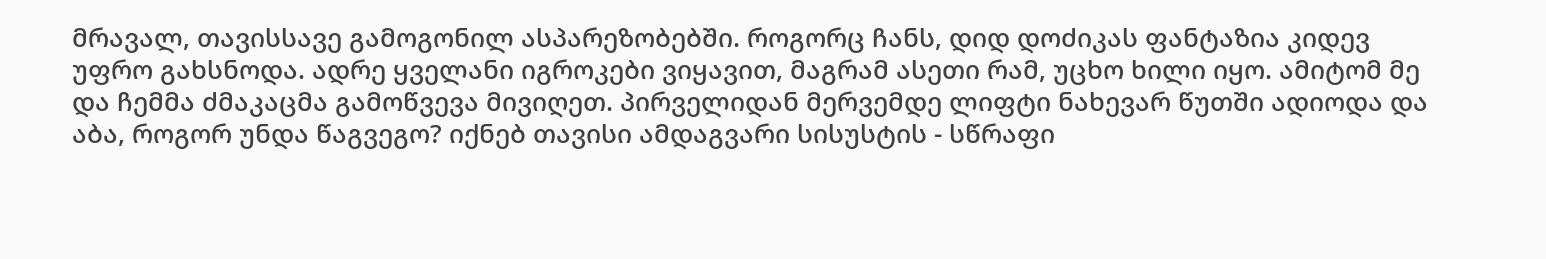მრავალ, თავისსავე გამოგონილ ასპარეზობებში. როგორც ჩანს, დიდ დოძიკას ფანტაზია კიდევ უფრო გახსნოდა. ადრე ყველანი იგროკები ვიყავით, მაგრამ ასეთი რამ, უცხო ხილი იყო. ამიტომ მე და ჩემმა ძმაკაცმა გამოწვევა მივიღეთ. პირველიდან მერვემდე ლიფტი ნახევარ წუთში ადიოდა და აბა, როგორ უნდა წაგვეგო? იქნებ თავისი ამდაგვარი სისუსტის - სწრაფი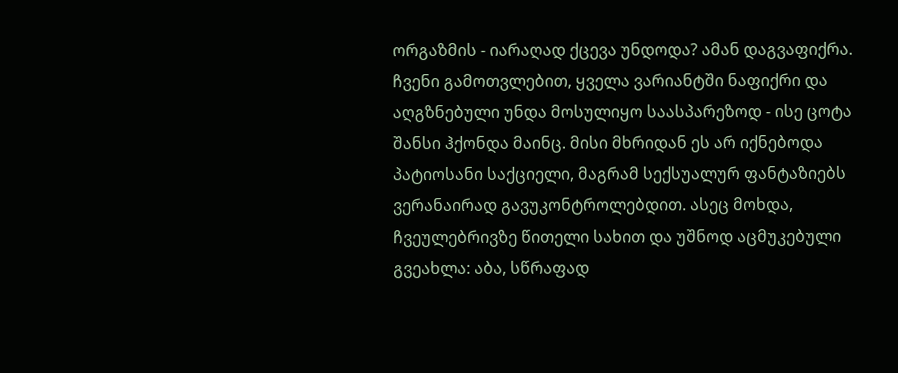ორგაზმის - იარაღად ქცევა უნდოდა? ამან დაგვაფიქრა. ჩვენი გამოთვლებით, ყველა ვარიანტში ნაფიქრი და აღგზნებული უნდა მოსულიყო საასპარეზოდ - ისე ცოტა შანსი ჰქონდა მაინც. მისი მხრიდან ეს არ იქნებოდა პატიოსანი საქციელი, მაგრამ სექსუალურ ფანტაზიებს ვერანაირად გავუკონტროლებდით. ასეც მოხდა, ჩვეულებრივზე წითელი სახით და უშნოდ აცმუკებული გვეახლა: აბა, სწრაფად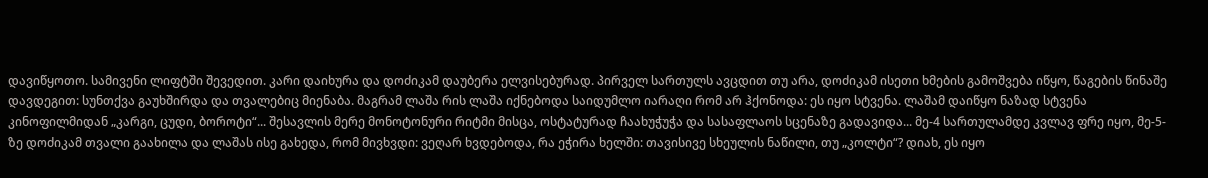დავიწყოთო. სამივენი ლიფტში შევედით. კარი დაიხურა და დოძიკამ დაუბერა ელვისებურად. პირველ სართულს ავცდით თუ არა, დოძიკამ ისეთი ხმების გამოშვება იწყო, წაგების წინაშე დავდეგით: სუნთქვა გაუხშირდა და თვალებიც მიენაბა. მაგრამ ლაშა რის ლაშა იქნებოდა საიდუმლო იარაღი რომ არ ჰქონოდა: ეს იყო სტვენა. ლაშამ დაიწყო ნაზად სტვენა კინოფილმიდან „კარგი, ცუდი, ბოროტი“... შესავლის მერე მონოტონური რიტმი მისცა, ოსტატურად ჩაახუჭუჭა და სასაფლაოს სცენაზე გადავიდა... მე-4 სართულამდე კვლავ ფრე იყო, მე-5-ზე დოძიკამ თვალი გაახილა და ლაშას ისე გახედა, რომ მივხვდი: ვეღარ ხვდებოდა, რა ეჭირა ხელში: თავისივე სხეულის ნაწილი, თუ „კოლტი“? დიახ, ეს იყო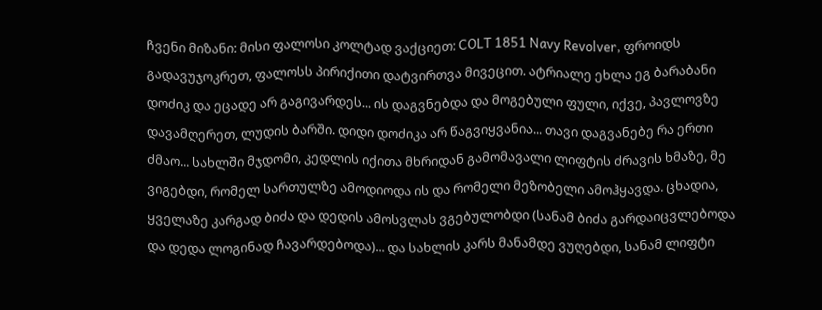ჩვენი მიზანი: მისი ფალოსი კოლტად ვაქციეთ: COLT 1851 Navy Revolver, ფროიდს გადავუჯოკრეთ, ფალოსს პირიქითი დატვირთვა მივეცით. ატრიალე ეხლა ეგ ბარაბანი დოძიკ და ეცადე არ გაგივარდეს... ის დაგვნებდა და მოგებული ფული, იქვე, პავლოვზე დავამღერეთ, ლუდის ბარში. დიდი დოძიკა არ წაგვიყვანია... თავი დაგვანებე რა ერთი ძმაო... სახლში მჯდომი, კედლის იქითა მხრიდან გამომავალი ლიფტის ძრავის ხმაზე, მე ვიგებდი, რომელ სართულზე ამოდიოდა ის და რომელი მეზობელი ამოჰყავდა. ცხადია, ყველაზე კარგად ბიძა და დედის ამოსვლას ვგებულობდი (სანამ ბიძა გარდაიცვლებოდა და დედა ლოგინად ჩავარდებოდა)... და სახლის კარს მანამდე ვუღებდი, სანამ ლიფტი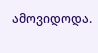ამოვიდოდა.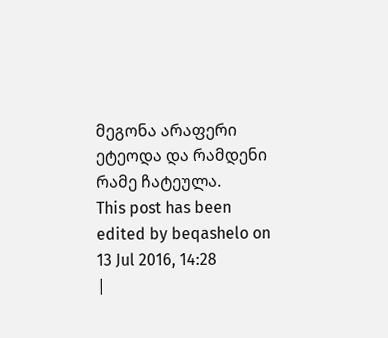მეგონა არაფერი ეტეოდა და რამდენი რამე ჩატეულა.
This post has been edited by beqashelo on 13 Jul 2016, 14:28
|